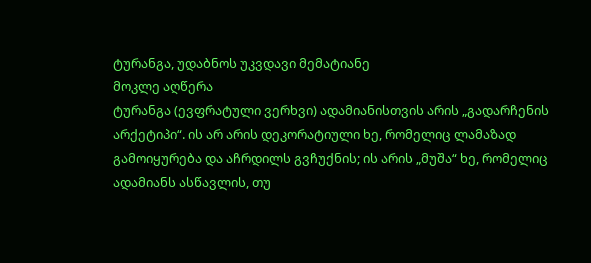ტურანგა, უდაბნოს უკვდავი მემატიანე
მოკლე აღწერა
ტურანგა (ევფრატული ვერხვი) ადამიანისთვის არის „გადარჩენის არქეტიპი“. ის არ არის დეკორატიული ხე, რომელიც ლამაზად გამოიყურება და აჩრდილს გვჩუქნის; ის არის „მუშა“ ხე, რომელიც ადამიანს ასწავლის, თუ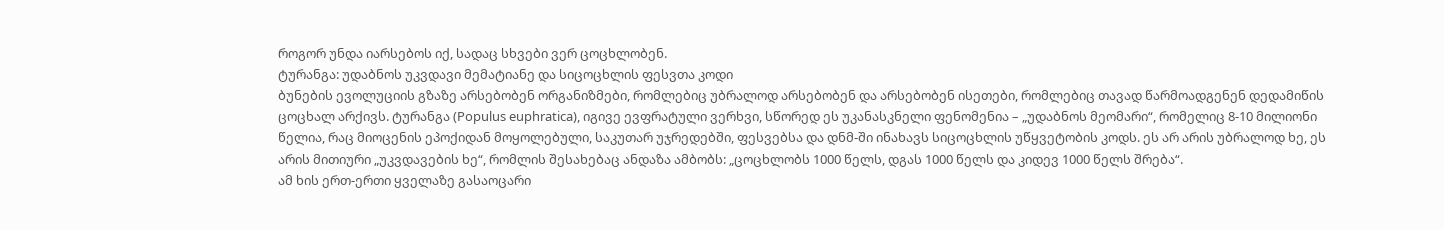როგორ უნდა იარსებოს იქ, სადაც სხვები ვერ ცოცხლობენ.
ტურანგა: უდაბნოს უკვდავი მემატიანე და სიცოცხლის ფესვთა კოდი
ბუნების ევოლუციის გზაზე არსებობენ ორგანიზმები, რომლებიც უბრალოდ არსებობენ და არსებობენ ისეთები, რომლებიც თავად წარმოადგენენ დედამიწის ცოცხალ არქივს. ტურანგა (Populus euphratica), იგივე ევფრატული ვერხვი, სწორედ ეს უკანასკნელი ფენომენია – „უდაბნოს მეომარი“, რომელიც 8-10 მილიონი წელია, რაც მიოცენის ეპოქიდან მოყოლებული, საკუთარ უჯრედებში, ფესვებსა და დნმ-ში ინახავს სიცოცხლის უწყვეტობის კოდს. ეს არ არის უბრალოდ ხე, ეს არის მითიური „უკვდავების ხე“, რომლის შესახებაც ანდაზა ამბობს: „ცოცხლობს 1000 წელს, დგას 1000 წელს და კიდევ 1000 წელს შრება“.
ამ ხის ერთ-ერთი ყველაზე გასაოცარი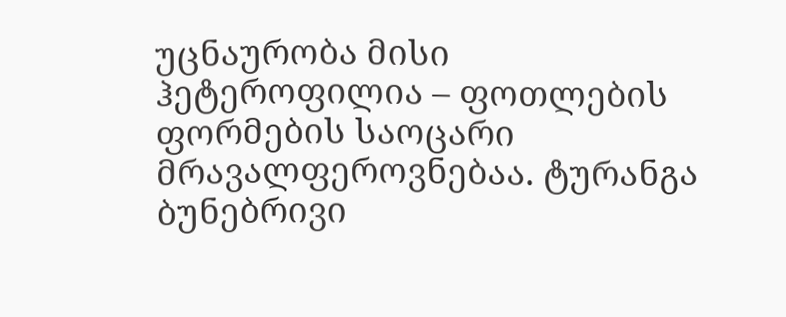უცნაურობა მისი ჰეტეროფილია – ფოთლების ფორმების საოცარი მრავალფეროვნებაა. ტურანგა ბუნებრივი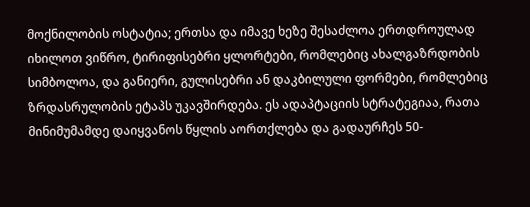მოქნილობის ოსტატია; ერთსა და იმავე ხეზე შესაძლოა ერთდროულად იხილოთ ვიწრო, ტირიფისებრი ყლორტები, რომლებიც ახალგაზრდობის სიმბოლოა, და განიერი, გულისებრი ან დაკბილული ფორმები, რომლებიც ზრდასრულობის ეტაპს უკავშირდება. ეს ადაპტაციის სტრატეგიაა, რათა მინიმუმამდე დაიყვანოს წყლის აორთქლება და გადაურჩეს 50-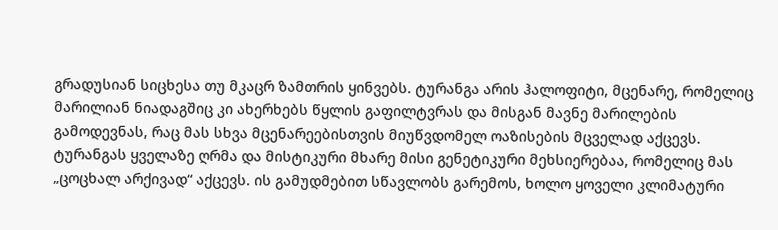გრადუსიან სიცხესა თუ მკაცრ ზამთრის ყინვებს. ტურანგა არის ჰალოფიტი, მცენარე, რომელიც მარილიან ნიადაგშიც კი ახერხებს წყლის გაფილტვრას და მისგან მავნე მარილების გამოდევნას, რაც მას სხვა მცენარეებისთვის მიუწვდომელ ოაზისების მცველად აქცევს.
ტურანგას ყველაზე ღრმა და მისტიკური მხარე მისი გენეტიკური მეხსიერებაა, რომელიც მას „ცოცხალ არქივად“ აქცევს. ის გამუდმებით სწავლობს გარემოს, ხოლო ყოველი კლიმატური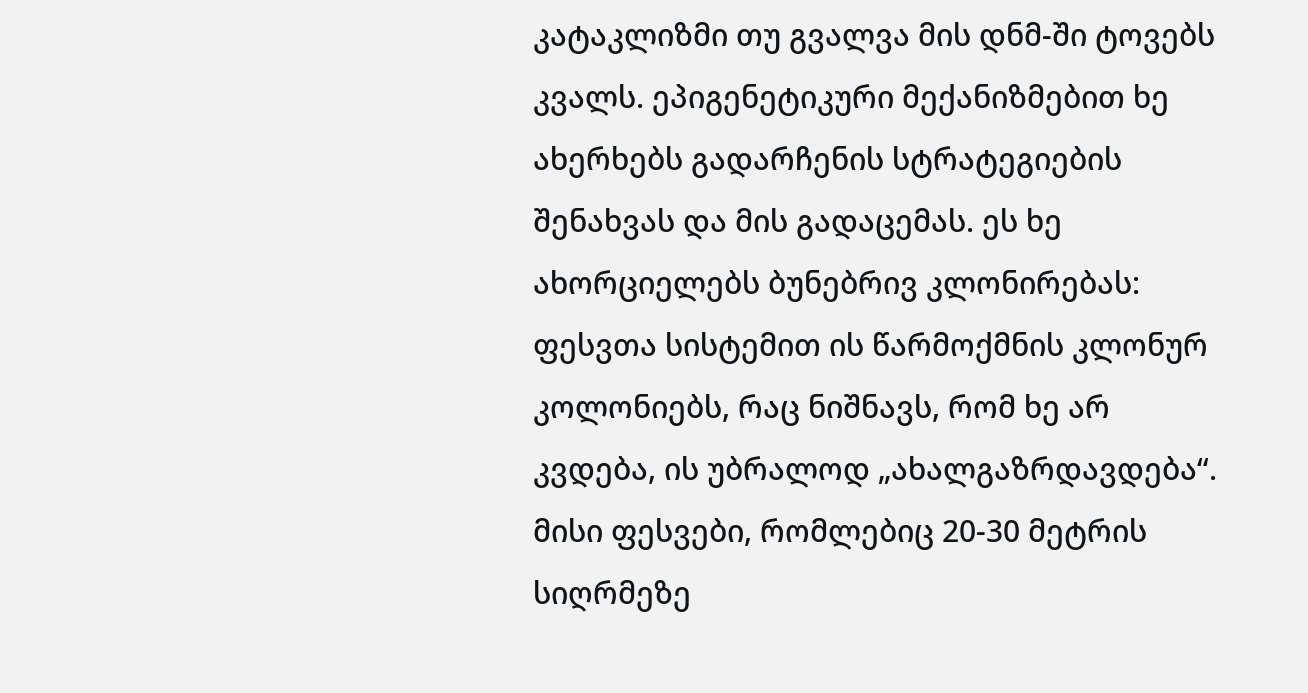კატაკლიზმი თუ გვალვა მის დნმ-ში ტოვებს კვალს. ეპიგენეტიკური მექანიზმებით ხე ახერხებს გადარჩენის სტრატეგიების შენახვას და მის გადაცემას. ეს ხე ახორციელებს ბუნებრივ კლონირებას: ფესვთა სისტემით ის წარმოქმნის კლონურ კოლონიებს, რაც ნიშნავს, რომ ხე არ კვდება, ის უბრალოდ „ახალგაზრდავდება“. მისი ფესვები, რომლებიც 20-30 მეტრის სიღრმეზე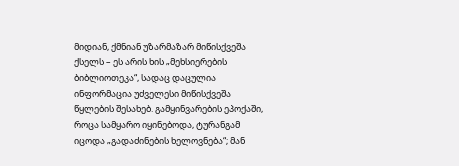მიდიან, ქმნიან უზარმაზარ მიწისქვეშა ქსელს – ეს არის ხის „მეხსიერების ბიბლიოთეკა“, სადაც დაცულია ინფორმაცია უძველესი მიწისქვეშა წყლების შესახებ. გამყინვარების ეპოქაში, როცა სამყარო იყინებოდა, ტურანგამ იცოდა „გადაძინების ხელოვნება“; მან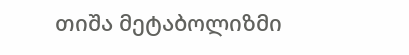თიშა მეტაბოლიზმი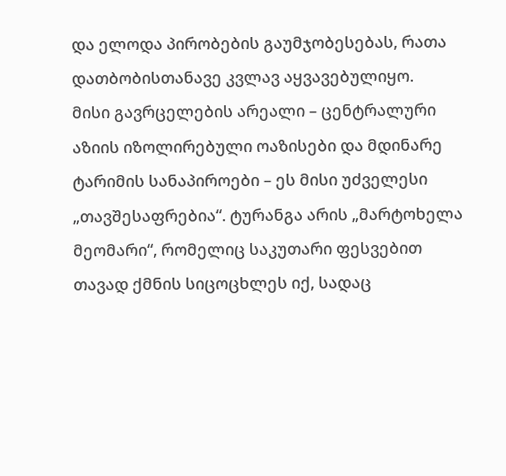და ელოდა პირობების გაუმჯობესებას, რათა დათბობისთანავე კვლავ აყვავებულიყო.
მისი გავრცელების არეალი – ცენტრალური აზიის იზოლირებული ოაზისები და მდინარე ტარიმის სანაპიროები – ეს მისი უძველესი „თავშესაფრებია“. ტურანგა არის „მარტოხელა მეომარი“, რომელიც საკუთარი ფესვებით თავად ქმნის სიცოცხლეს იქ, სადაც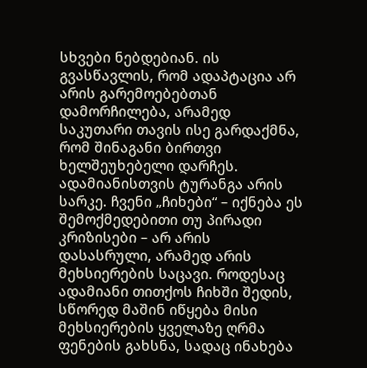სხვები ნებდებიან. ის გვასწავლის, რომ ადაპტაცია არ არის გარემოებებთან დამორჩილება, არამედ საკუთარი თავის ისე გარდაქმნა, რომ შინაგანი ბირთვი ხელშეუხებელი დარჩეს.
ადამიანისთვის ტურანგა არის სარკე. ჩვენი „ჩიხები“ – იქნება ეს შემოქმედებითი თუ პირადი კრიზისები – არ არის დასასრული, არამედ არის მეხსიერების საცავი. როდესაც ადამიანი თითქოს ჩიხში შედის, სწორედ მაშინ იწყება მისი მეხსიერების ყველაზე ღრმა ფენების გახსნა, სადაც ინახება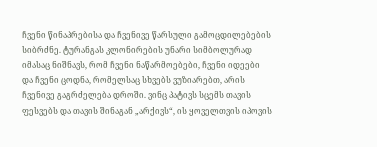ჩვენი წინაპრებისა და ჩვენივე წარსული გამოცდილებების სიბრძნე. ტურანგას კლონირების უნარი სიმბოლურად იმასაც ნიშნავს, რომ ჩვენი ნაწარმოებები, ჩვენი იდეები და ჩვენი ცოდნა, რომელსაც სხვებს ვუზიარებთ, არის ჩვენივე გაგრძელება დროში. ვინც პატივს სცემს თავის ფესვებს და თავის შინაგან „არქივს“, ის ყოველთვის იპოვის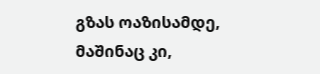გზას ოაზისამდე, მაშინაც კი,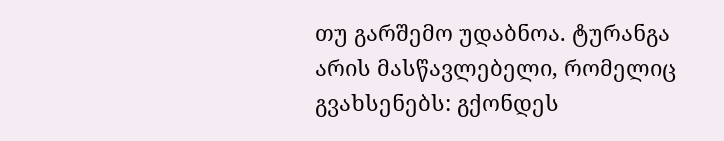თუ გარშემო უდაბნოა. ტურანგა არის მასწავლებელი, რომელიც გვახსენებს: გქონდეს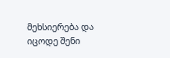მეხსიერება და იცოდე შენი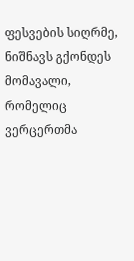ფესვების სიღრმე, ნიშნავს გქონდეს მომავალი, რომელიც ვერცერთმა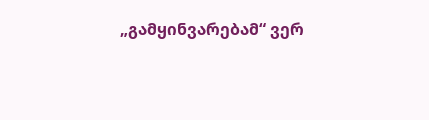„გამყინვარებამ“ ვერ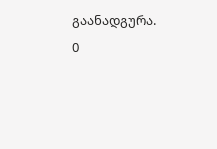გაანადგურა.
0